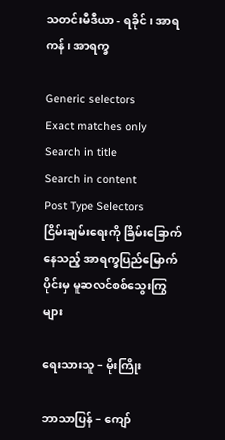သတင်းမီဒီယာ - ရခိုင် ၊ အာရကန် ၊ အာရက္ခ

Generic selectors
Exact matches only
Search in title
Search in content
Post Type Selectors
ငြိမ်းချမ်းရေးကို ခြိမ်းခြောက်နေသည့် အာရက္ခပြည်မြောက်ပိုင်းမှ မူဆလင်စစ်သွေးကြွများ

ရေးသားသူ – မိုးကြိုး

ဘာသာပြန် – ကျော်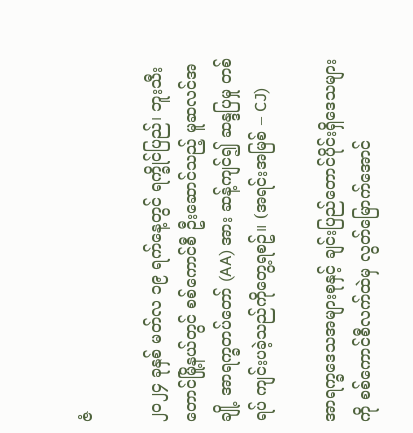ဇံ

၂၀၂၄ ခုနှစ် မတ်လ ၁၉ ရက်နေ့တွင် ရက္ခိုင်ပြည်၊ ဘူးသီးတောင်မြို့နယ်တွင် စစ်ကောင်စီ ဦးဆောင်သည့် မူဆလင်အချို့ အာရက္ခတပ်တော် (AA) အား ဆန့်ကျင်၍ ဆန္ဒပြမှု တစ်ရပ် ကျင်းပခဲ့သည်ကိုတွေ့ရစဥ်။ (အရင်းအမြစ် – CJ)

အာရက္ခဒေသအများစုနှင့် ချင်းပြည်တောင်ပိုင်းရှိဒေသများကို စစ်ကောင်စီလက်ထဲမှ လွတ်မြောက်အောင်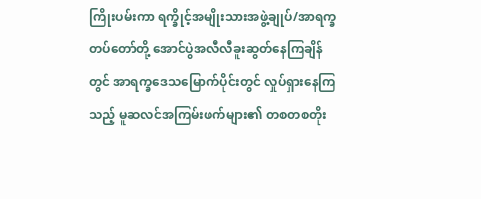ကြိုးပမ်းကာ ရက္ခိုင့်အမျိုးသားအဖွဲ့ချုပ်/အာရက္ခတပ်တော်တို့ အောင်ပွဲအလီလီခူးဆွတ်နေကြချိန်တွင် အာရက္ခဒေသမြောက်ပိုင်းတွင် လှုပ်ရှားနေကြသည့် မူဆလင်အကြမ်းဖက်များ၏ တစတစတိုး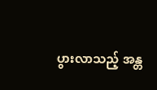ပွားလာသည့် အန္တ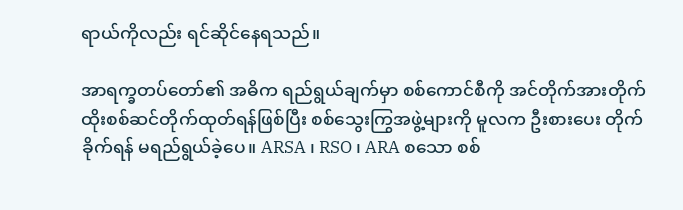ရာယ်ကိုလည်း ရင်ဆိုင်နေရသည်။

အာရက္ခတပ်တော်၏ အဓိက ရည်ရွယ်ချက်မှာ စစ်ကောင်စီကို အင်တိုက်အားတိုက် ထိုးစစ်ဆင်တိုက်ထုတ်ရန်ဖြစ်ပြီး စစ်သွေးကြွအဖွဲ့များကို မူလက ဦးစားပေး တိုက်ခိုက်ရန် မရည်ရွယ်ခဲ့ပေ။ ARSA ၊ RSO ၊ ARA စသော စစ်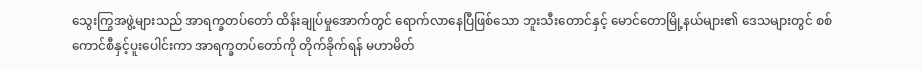သွေးကြွအဖွဲ့များသည် အာရက္ခတပ်တော် ထိန်းချုပ်မှုအောက်တွင် ရောက်လာနေပြီဖြစ်သော ဘူးသီးတောင်နှင့် မောင်တောမြို့နယ်များ၏ ဒေသများတွင် စစ်ကောင်စီနှင့်ပူးပေါင်းကာ အာရက္ခတပ်တော်ကို တိုက်ခိုက်ရန် မဟာမိတ်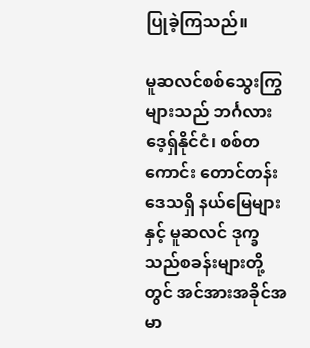ပြုခဲ့ကြသည်။

မူဆလင်စစ်သွေးကြွများသည် ဘင်္ဂလားဒေ့ရှ်နိုင်ငံ၊ စစ်တကောင်း တောင်တန်းဒေသရှိ နယ်မြေများနှင့် မူဆလင် ဒုက္ခသည်စခန်းများတို့တွင် အင်အားအခိုင်အမာ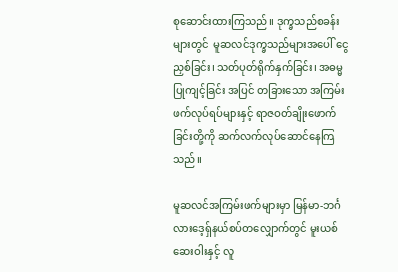စုဆောင်းထားကြသည်။ ဒုက္ခသည်စခန်းများတွင်  မူဆလင်ဒုက္ခသည်များအပေါ် ငွေညှစ်ခြင်း၊ သတ်ပုတ်ရိုက်နှက်ခြင်း၊ အဓမ္မပြုကျင့်ခြင်း အပြင် တခြားသော အကြမ်းဖက်လုပ်ရပ်များနှင့် ရာဇဝတ်ချိုးဖောက်ခြင်းတို့ကို ဆက်လက်လုပ်ဆောင်နေကြသည်။

မူဆလင်အကြမ်းဖက်များမှာ မြန်မာ-ဘင်္ဂလားဒေ့ရှ်နယ်စပ်တလျှောက်တွင် မူးယစ်ဆေးဝါးနှင့် လူ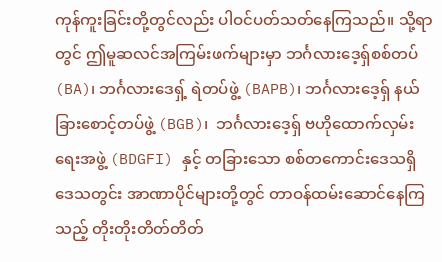ကုန်ကူးခြင်းတို့တွင်လည်း ပါဝင်ပတ်သတ်နေကြသည်။ သို့ရာတွင် ဤမူဆလင်အကြမ်းဖက်များမှာ ဘင်္ဂလားဒေ့ရှ်စစ်တပ် (BA)၊ ဘင်္ဂလားဒေရှ့် ရဲတပ်ဖွဲ့ (BAPB)၊ ဘင်္ဂလားဒေ့ရှ် နယ်ခြားစောင့်တပ်ဖွဲ့ (BGB)၊  ဘင်္ဂလားဒေ့ရှ် ဗဟိုထောက်လှမ်းရေးအဖွဲ့ (BDGFI) နှင့် တခြားသော စစ်တကောင်းဒေသရှိ ဒေသတွင်း အာဏာပိုင်များတို့တွင် တာဝန်ထမ်းဆောင်နေကြသည့် တိုးတိုးတိတ်တိတ်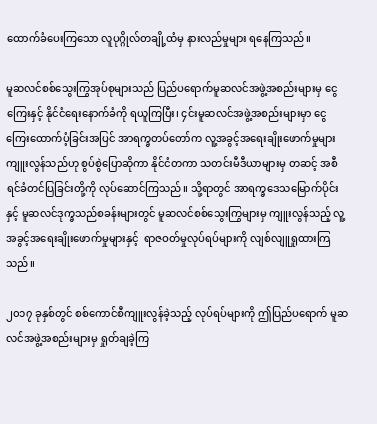ထောက်ခံပေးကြသော လူပုဂ္ဂိုလ်တချို့ထံမှ နားလည်မှုများ ရနေကြသည်။

မူဆလင်စစ်သွေးကြွအုပ်စုများသည် ပြည်ပရောက်မူဆလင်အဖွဲ့အစည်းများမှ ငွေကြေးနှင့် နိုင်ငံရေးနောက်ခံကို ရယူကြပြီး၊ ၄င်းမူဆလင်အဖွဲ့အစည်းများမှာ ငွေကြေးထောက်ပံ့ခြင်းအပြင် အာရက္ခတပ်တော်က လူ့အခွင့်အရေးချိုးဖောက်မှုများ ကျူးလွန်သည်ဟု စွပ်စွဲပြောဆိုကာ နိုင်ငံတကာ သတင်းမီဒီယာများမှ တဆင့် အစီရင်ခံတင်ပြခြင်းတို့ကို လုပ်ဆောင်ကြသည်။ သို့ရာတွင် အာရက္ခဒေသမြောက်ပိုင်းနှင့် မူဆလင်ဒုက္ခသည်စခန်းများတွင် မူဆလင်စစ်သွေးကြွများမှ ကျူးလွန်သည့် လူ့အခွင့်အရေးချိုးဖောက်မှုများနှင့်  ရာဇဝတ်မှုလုပ်ရပ်များကို လျစ်လျူရှုထားကြသည်။

၂၀၁၇ ခုနှစ်တွင် စစ်ကောင်စီကျူးလွန်ခဲ့သည့် လုပ်ရပ်များကို ဤပြည်ပရောက် မူဆလင်အဖွဲ့အစည်းများမှ ရှုတ်ချခဲ့ကြ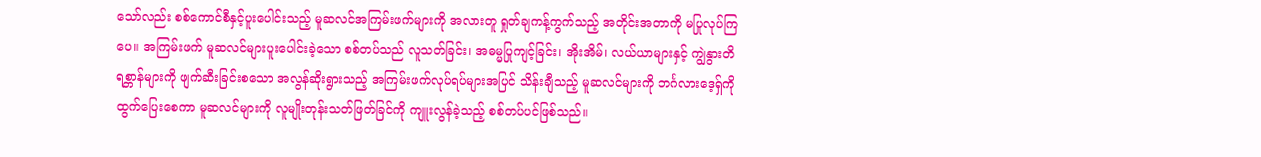သော်လည်း စစ်ကောင်စီနှင့်ပူးပေါင်းသည့် မူဆလင်အကြမ်းဖက်များကို အလားတူ ရှုတ်ချကန့်ကွက်သည့် အတိုင်းအတာကို မပြုလုပ်ကြပေ။ အကြမ်းဖက် မူဆလင်များပူးပေါင်းခဲ့သော စစ်တပ်သည် လူသတ်ခြင်း၊ အဓမ္မပြုကျင့်ခြင်း၊ အိုးအိမ်၊ လယ်ယာများနှင့် ကျွဲနွားတိရစ္တာန်များကို ဖျက်ဆီးခြင်းစသော အလွန်ဆိုးရွားသည့် အကြမ်းဖက်လုပ်ရပ်များအပြင် သိန်းချီသည့် မူဆလင်များကို ဘင်္ဂလားဒေ့ရှ်ကို ထွက်ပြေးစေကာ မူဆလင်များကို လူမျိုးတုန်းသတ်ဖြတ်ခြင်ကို ကျူးလွန်ခဲ့သည့် စစ်တပ်ပင်ဖြစ်သည်။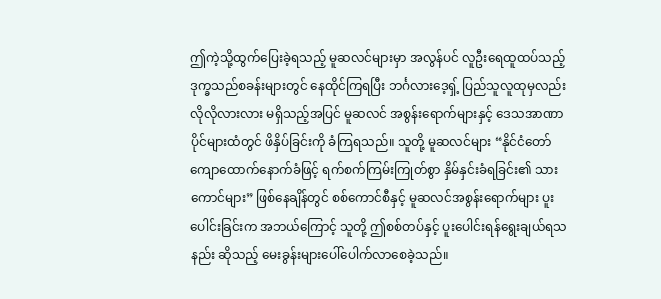ဤကဲ့သို့ထွက်ပြေးခဲ့ရသည့် မူဆလင်များမှာ အလွန်ပင် လူဦးရေထူထပ်သည့် ဒုက္ခသည်စခန်းများတွင် နေထိုင်ကြရပြီး ဘင်္ဂလားဒေ့ရှ့် ပြည်သူလူထုမှလည်း လိုလိုလားလား မရှိသည့်အပြင် မူဆလင် အစွန်းရောက်များနှင့် ဒေသအာဏာပိုင်များထံတွင် ဖိနှိပ်ခြင်းကို ခံကြရသည်။ သူတို့ မူဆလင်များ “နိုင်ငံတော်ကျောထောက်နောက်ခံဖြင့် ရက်စက်ကြမ်းကြုတ်စွာ နှိမ်နှင်းခံရခြင်း၏ သားကောင်များ” ဖြစ်နေချိန်တွင် စစ်ကောင်စီနှင့် မူဆလင်အစွန်းရောက်များ ပူးပေါင်းခြင်းက အဘယ်ကြောင့် သူတို့ ဤစစ်တပ်နှင့် ပူးပေါင်းရန်ရွေးချယ်ရသနည်း ဆိုသည့် မေးခွန်းများပေါ်ပေါက်လာစေခဲ့သည်။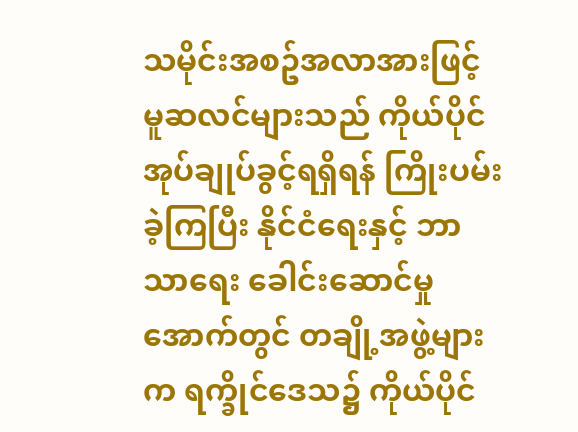သမိုင်းအစဥ်အလာအားဖြင့် မူဆလင်များသည် ကိုယ်ပိုင်အုပ်ချုပ်ခွင့်ရရှိရန် ကြိုးပမ်းခဲ့ကြပြီး နိုင်ငံရေးနှင့် ဘာသာရေး ခေါင်းဆောင်မှုအောက်တွင် တချို့အဖွဲ့များက ရက္ခိုင်ဒေသ၌ ကိုယ်ပိုင်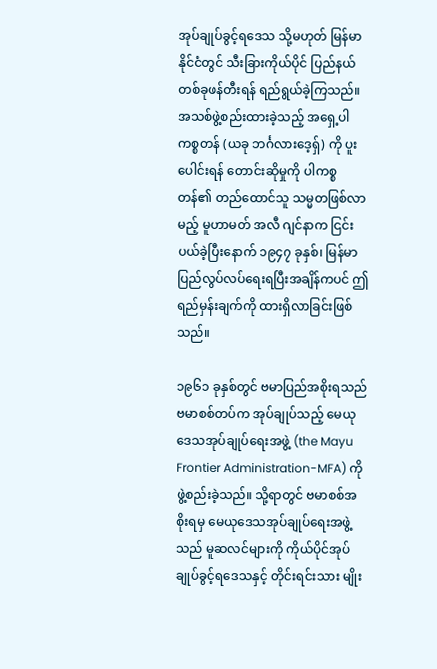အုပ်ချုပ်ခွင့်ရဒေသ သို့မဟုတ် မြန်မာနိုင်ငံတွင် သီးခြားကိုယ်ပိုင် ပြည်နယ်တစ်ခုဖန်တီးရန် ရည်ရွယ်ခဲ့ကြသည်။ အသစ်ဖွဲ့စည်းထားခဲ့သည့် အရှေ့ပါကစ္စတန် (ယခု ဘင်္ဂလားဒေ့ရှ်) ကို ပူးပေါင်းရန် တောင်းဆိုမှုကို ပါကစ္စတန်၏ တည်ထောင်သူ သမ္မတဖြစ်လာမည့် မူဟာမတ် အလီ ဂျင်နာက ငြင်းပယ်ခဲ့ပြီးနောက် ၁၉၄၇ ခုနှစ်၊ မြန်မာပြည်လွပ်လပ်ရေးရပြီးအချိန်ကပင် ဤရည်မှန်းချက်ကို ထားရှိလာခြင်းဖြစ်သည်။

၁၉၆၁ ခုနှစ်တွင် ဗမာပြည်အစိုးရသည် ဗမာစစ်တပ်က အုပ်ချုပ်သည့် မေယုဒေသအုပ်ချုပ်ရေးအဖွဲ့ (the Mayu Frontier Administration-MFA) ကိုဖွဲ့စည်းခဲ့သည်။ သို့ရာတွင် ဗမာစစ်အစိုးရမှ မေယုဒေသအုပ်ချုပ်ရေးအဖွဲ့သည် မူဆလင်များကို ကိုယ်ပိုင်အုပ်ချုပ်ခွင့်ရဒေသနှင့် တိုင်းရင်းသား မျိုး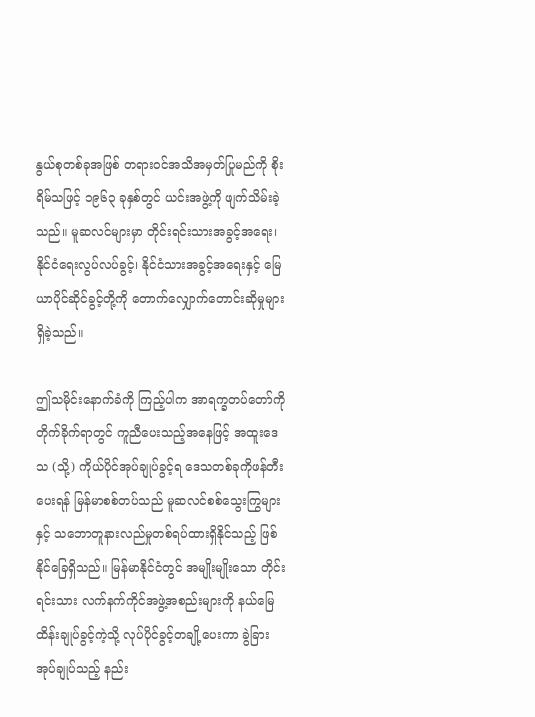နွယ်စုတစ်ခုအဖြစ် တရားဝင်အသိအမှတ်ပြုမည်ကို စိုးရိမ်သဖြင့် ၁၉၆၃ ခုနှစ်တွင် ယင်းအဖွဲ့ကို ဖျက်သိမ်းခဲ့သည်။ မူဆလင်များမှာ တိုင်းရင်းသားအခွင့်အရေး၊ နိုင်ငံရေးလွပ်လပ်ခွင့်၊ နိုင်ငံသားအခွင့်အရေးနှင့် မြေယာပိုင်ဆိုင်ခွင့်တို့ကို တောက်လျှောက်တောင်းဆိုမှုများရှိခဲ့သည်။

ဤသမိုင်းနောက်ခံကို ကြည့်ပါက အာရက္ခတပ်တော်ကို တိုက်ခိုက်ရာတွင် ကူညီပေးသည့်အနေဖြင့် အထူးဒေသ (သို့) ကိုယ်ပိုင်အုပ်ချုပ်ခွင့်ရ ဒေသတစ်ခုကိုဖန်တီးပေးရန် မြန်မာစစ်တပ်သည် မူဆလင်စစ်သွေးကြွများနှင့် သဘောတူနားလည်မှုတစ်ရပ်ထားရှိနိုင်သည့် ဖြစ်နိုင်ခြေရှိသည်။ မြန်မာနိုင်ငံတွင် အမျိုးမျိုးသော တိုင်းရင်းသား လက်နက်ကိုင်အဖွဲ့အစည်းများကို နယ်မြေထိန်းချုပ်ခွင့်ကဲ့သို့ လုပ်ပိုင်ခွင့်တချို့ပေးကာ ခွဲခြားအုပ်ချုပ်သည့် နည်း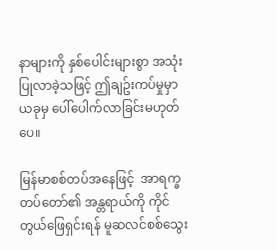နာများကို နှစ်ပေါင်းများစွာ အသုံးပြုလာခဲ့သဖြင့် ဤချဥ်းကပ်မှုမှာ ယခုမှ ပေါ်ပေါက်လာခြင်းမဟုတ်ပေ။

မြန်မာစစ်တပ်အနေဖြင့်  အာရက္ခတပ်တော်၏ အန္တရာယ်ကို ကိုင်တွယ်ဖြေရှင်းရန် မူဆလင်စစ်သွေး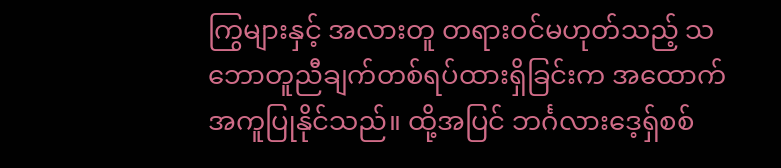ကြွများနှင့် အလားတူ တရားဝင်မဟုတ်သည့် သဘောတူညီချက်တစ်ရပ်ထားရှိခြင်းက အထောက်အကူပြုနိုင်သည်။ ထို့အပြင် ဘင်္ဂလားဒေ့ရှ်စစ်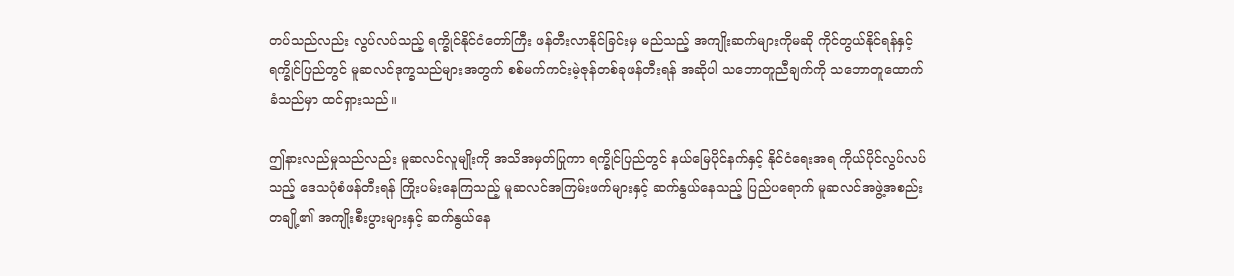တပ်သည်လည်း လွပ်လပ်သည့် ရက္ခိုင်နိုင်ငံတော်ကြီး ဖန်တီးလာနိုင်ခြင်းမှ မည်သည့် အကျိုးဆက်များကိုမဆို ကိုင်တွယ်နိုင်ရန်နှင့် ရက္ခိုင်ပြည်တွင် မူဆလင်ဒုက္ခသည်များအတွက် စစ်မက်ကင်းမဲ့ဇုန်တစ်ခုဖန်တီးရန် အဆိုပါ သဘောတူညီချက်ကို သဘောတူထောက်ခံသည်မှာ ထင်ရှားသည်။

ဤနားလည်မှုသည်လည်း မူဆလင်လူမျိုးကို အသိအမှတ်ပြုကာ ရက္ခိုင်ပြည်တွင် နယ်မြေပိုင်နက်နှင့် နိုင်ငံရေးအရ ကိုယ်ပိုင်လွပ်လပ်သည့် ဒေသပုံစံဖန်တီးရန် ကြိုးပမ်းနေကြသည့် မူဆလင်အကြမ်းဖက်များနှင့် ဆက်နွယ်နေသည့် ပြည်ပရောက် မူဆလင်အဖွဲ့အစည်းတချို့၏ အကျိုးစီးပွားများနှင့် ဆက်နွယ်နေ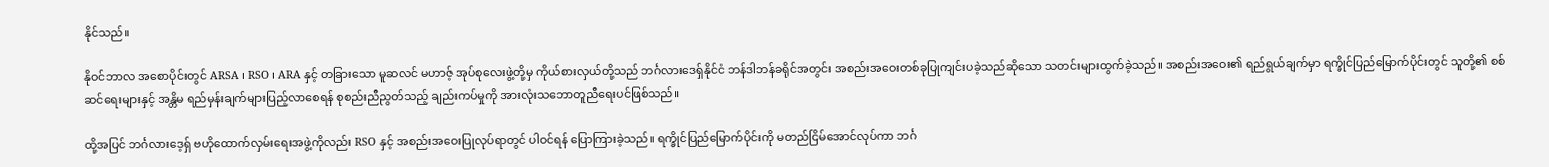နိုင်သည်။

နိုဝင်ဘာလ အစောပိုင်းတွင် ARSA ၊ RSO ၊ ARA နှင့် တခြားသော မူဆလင် မဟာဇ့် အုပ်စုလေးဖွဲ့တို့မှ ကိုယ်စားလှယ်တို့သည် ဘင်္ဂလားဒေရှ်နိုင်ငံ ဘန်ဒါဘန်ခရိုင်အတွင်း အစည်းအဝေးတစ်ခုပြုကျင်းပခဲ့သည်ဆိုသော သတင်းများထွက်ခဲ့သည်။ အစည်းအဝေး၏ ရည်ရွယ်ချက်မှာ ရက္ခိုင်ပြည်မြောက်ပိုင်းတွင် သူတို့၏ စစ်ဆင်ရေးများနှင့် အန္တိမ ရည်မှန်းချက်များပြည့်လာစေရန် စုစည်းညီညွတ်သည့် ချည်းကပ်မှုကို အားလုံးသဘောတူညီရေးပင်ဖြစ်သည်။

ထို့အပြင် ဘင်္ဂလားဒေ့ရှ် ဗဟိုထောက်လှမ်းရေးအဖွဲ့ကိုလည်း RSO နှင့် အစည်းအဝေးပြုလုပ်ရာတွင် ပါဝင်ရန် ပြောကြားခဲ့သည်။ ရက္ခိုင်ပြည်မြောက်ပိုင်းကို မတည်ငြိမ်အောင်လုပ်ကာ ဘင်္ဂ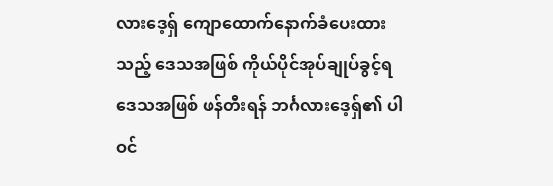လားဒေ့ရှ် ကျောထောက်နောက်ခံပေးထားသည့် ဒေသအဖြစ် ကိုယ်ပိုင်အုပ်ချုပ်ခွင့်ရဒေသအဖြစ် ဖန်တီးရန် ဘင်္ဂလားဒေ့ရှ်၏ ပါဝင်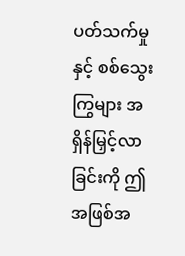ပတ်သက်မှုနှင့် စစ်သွေးကြွများ အရှိန်မြှင့်လာခြင်းကို ဤအဖြစ်အ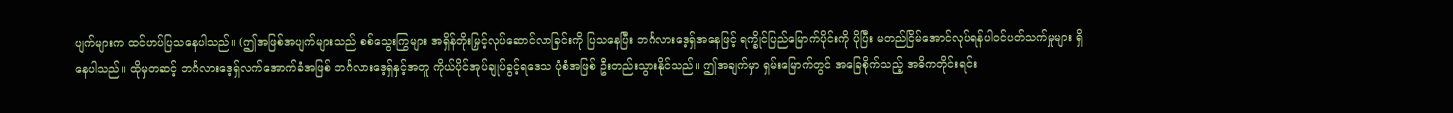ပျက်များက ထင်ဟပ်ပြသနေပါသည်။ (ဤအဖြစ်အပျက်များသည် စစ်သွေးကြွများ အရှိန်တိုးမြှင့်လုပ်ဆောင်လာခြင်းကို ပြသနေပြီး ဘင်္ဂလားဒေ့ရှ်အနေဖြင့် ရက္ခိုင်ပြည်မြောက်ပိုင်းကို ပိုပြီး မတည်ငြိမ်အောင်လုပ်ရန်ပါဝင်ပတ်သက်မှုများ ရှိနေပါသည်။ ထိုမှတဆင့် ဘင်္ဂလားဒေ့ရှ်လက်အောက်ခံအဖြစ် ဘင်္ဂလားဒေ့ရှ်နှင့်အတူ ကိုယ်ပိုင်အုပ်ချုပ်ခွင့်ရဒေသ ပုံစံအဖြစ် ဦးတည်းသွားနိုင်သည်။ ဤအချက်မှာ ရှမ်းမြောက်တွင် အခြေစိုက်သည့် အဓိကတိုင်းရင်း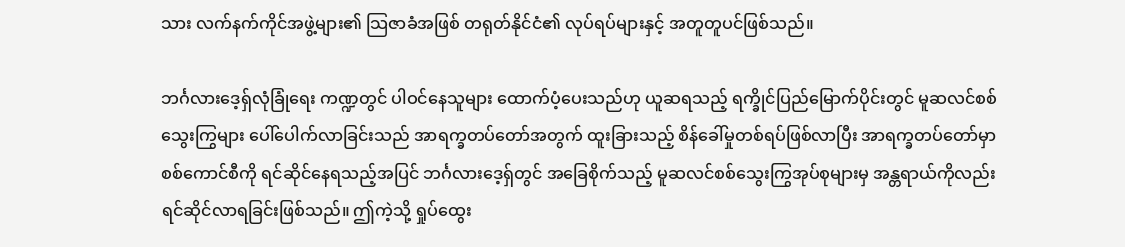သား လက်နက်ကိုင်အဖွဲ့များ၏ သြဇာခံအဖြစ် တရုတ်နိုင်ငံ၏ လုပ်ရပ်များနှင့် အတူတူပင်ဖြစ်သည်။

ဘင်္ဂလားဒေ့ရှ်လုံခြုံရေး ကဏ္ဍတွင် ပါဝင်နေသူများ ထောက်ပံ့ပေးသည်ဟု ယူဆရသည့် ရက္ခိုင်ပြည်မြောက်ပိုင်းတွင် မူဆလင်စစ်သွေးကြွများ ပေါ်ပေါက်လာခြင်းသည် အာရက္ခတပ်တော်အတွက် ထူးခြားသည့် စိန်ခေါ်မှုတစ်ရပ်ဖြစ်လာပြီး အာရက္ခတပ်တော်မှာ စစ်ကောင်စီကို ရင်ဆိုင်နေရသည့်အပြင် ဘင်္ဂလားဒေ့ရှ်တွင် အခြေစိုက်သည့် မူဆလင်စစ်သွေးကြွအုပ်စုများမှ အန္တရာယ်ကိုလည်း ရင်ဆိုင်လာရခြင်းဖြစ်သည်။ ဤကဲ့သို့ ရှုပ်ထွေး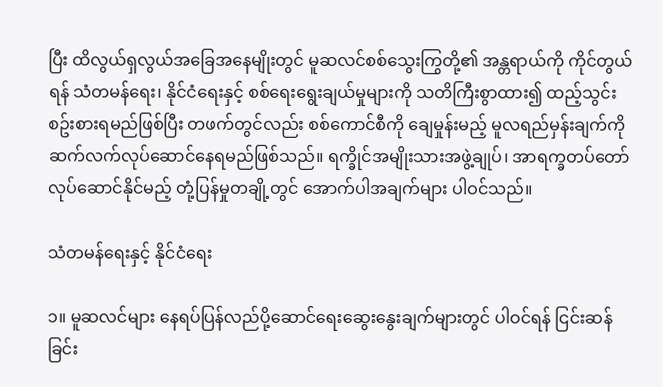ပြီး ထိလွယ်ရှလွယ်အခြေအနေမျိုးတွင် မူဆလင်စစ်သွေးကြွတို့၏ အန္တရာယ်ကို ကိုင်တွယ်ရန် သံတမန်ရေး၊ နိုင်ငံရေးနှင့် စစ်ရေးရွေးချယ်မှုများကို သတိကြီးစွာထား၍ ထည့်သွင်းစဥ်းစားရမည်ဖြစ်ပြီး တဖက်တွင်လည်း စစ်ကောင်စီကို ချေမှုန်းမည့် မူလရည်မှန်းချက်ကို ဆက်လက်လုပ်ဆောင်နေရမည်ဖြစ်သည်။ ရက္ခိုင်အမျိုးသားအဖွဲ့ချုပ်၊ အာရက္ခတပ်တော် လုပ်ဆောင်နိုင်မည့် တုံ့ပြန်မှုတချို့တွင် အောက်ပါအချက်များ ပါဝင်သည်။

သံတမန်ရေးနှင့် နိုင်ငံရေး

၁။ မူဆလင်များ နေရပ်ပြန်လည်ပို့ဆောင်ရေးဆွေးနွေးချက်များတွင် ပါဝင်ရန် ငြင်းဆန်ခြင်း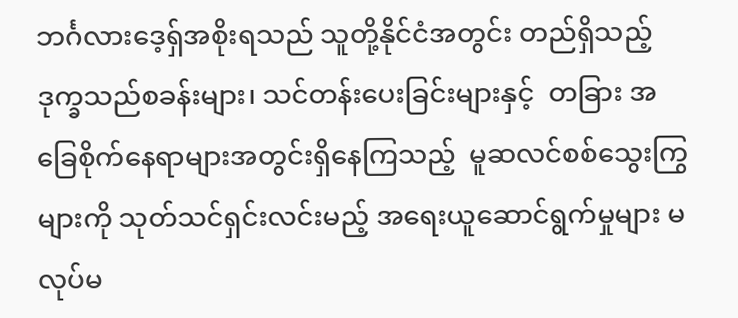ဘင်္ဂလားဒေ့ရှ်အစိုးရသည် သူတို့နိုင်ငံအတွင်း တည်ရှိသည့် ဒုက္ခသည်စခန်းများ၊ သင်တန်းပေးခြင်းများနှင့်  တခြား အခြေစိုက်နေရာများအတွင်းရှိနေကြသည့်  မူဆလင်စစ်သွေးကြွများကို သုတ်သင်ရှင်းလင်းမည့် အရေးယူဆောင်ရွက်မှုများ မလုပ်မ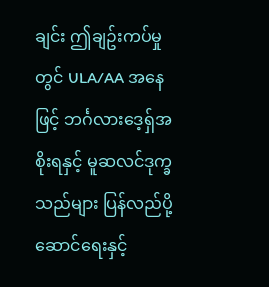ချင်း ဤချဥ်းကပ်မှုတွင် ULA/AA အနေဖြင့် ဘင်္ဂလားဒေ့ရှ်အစိုးရနှင့် မူဆလင်ဒုက္ခသည်များ ပြန်လည်ပို့ဆောင်ရေးနှင့်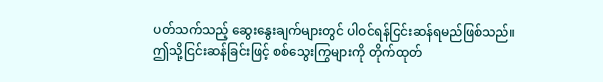ပတ်သက်သည့် ဆွေးနွေးချက်များတွင် ပါဝင်ရန်ငြင်းဆန်ရမည်ဖြစ်သည်။ ဤသို့ငြင်းဆန်ခြင်းဖြင့် စစ်သွေးကြွများကို တိုက်ထုတ်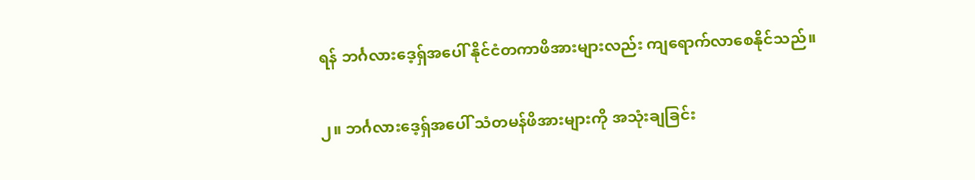ရန် ဘင်္ဂလားဒေ့ရှ်အပေါ် နိုင်ငံတကာဖိအားများလည်း ကျရောက်လာစေနိုင်သည်။

၂။ ဘင်္ဂလားဒေ့ရှ်အပေါ် သံတမန်ဖိအားများကို အသုံးချခြင်း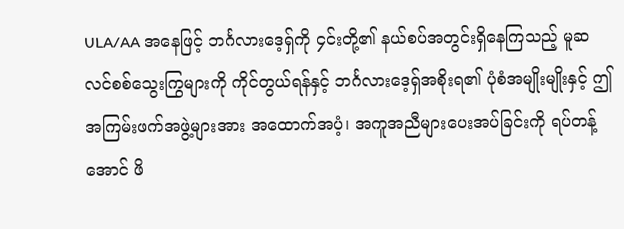ULA/AA အနေဖြင့် ဘင်္ဂလားဒေ့ရှ်ကို ၄င်းတို့၏ နယ်စပ်အတွင်းရှိနေကြသည့် မူဆလင်စစ်သွေးကြွများကို ကိုင်တွယ်ရန်နှင့် ဘင်္ဂလားဒေ့ရှ်အစိုးရ၏ ပုံစံအမျိုးမျိုးနှင့် ဤအကြမ်းဖက်အဖွဲ့များအား အထောက်အပံ့၊ အကူအညီများပေးအပ်ခြင်းကို ရပ်တန့်အောင် ဖိ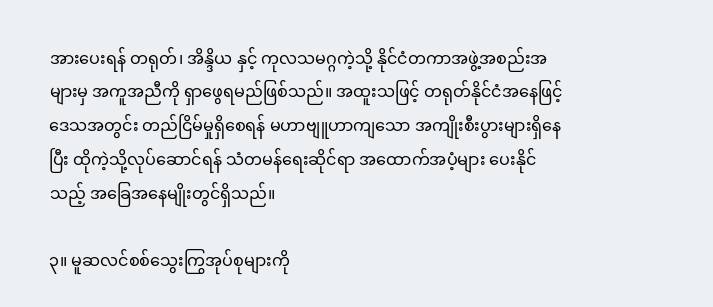အားပေးရန် တရုတ်၊ အိန္ဒိယ နှင့် ကုလသမဂ္ဂကဲ့သို့ နိုင်ငံတကာအဖွဲ့အစည်းအများမှ အကူအညီကို ရှာဖွေရမည်ဖြစ်သည်။ အထူးသဖြင့် တရုတ်နိုင်ငံအနေဖြင့် ဒေသအတွင်း တည်ငြိမ်မှုရှိစေရန် မဟာဗျူဟာကျသော အကျိုးစီးပွားများရှိနေပြီး ထိုကဲ့သို့လုပ်ဆောင်ရန် သံတမန်ရေးဆိုင်ရာ အထောက်အပံ့များ ပေးနိုင်သည့် အခြေအနေမျိုးတွင်ရှိသည်။

၃။ မူဆလင်စစ်သွေးကြွအုပ်စုများကို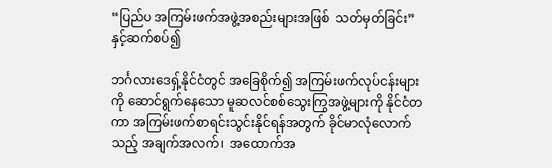“ပြည်ပ အကြမ်းဖက်အဖွဲ့အစည်းများအဖြစ်  သတ်မှတ်ခြင်း” နှင့်ဆက်စပ်၍

ဘင်္ဂလားဒေရှ့်နိုင်ငံတွင် အခြေစိုက်၍ အကြမ်းဖက်လုပ်ငန်းများကို ဆောင်ရွက်နေသော မူဆလင်စစ်သွေးကြွအဖွဲ့များကို နိုင်ငံတကာ အကြမ်းဖက်စာရင်းသွင်းနိုင်ရန်အတွက် ခိုင်မာလုံလောက်သည့် အချက်အလက်၊  အထောက်အ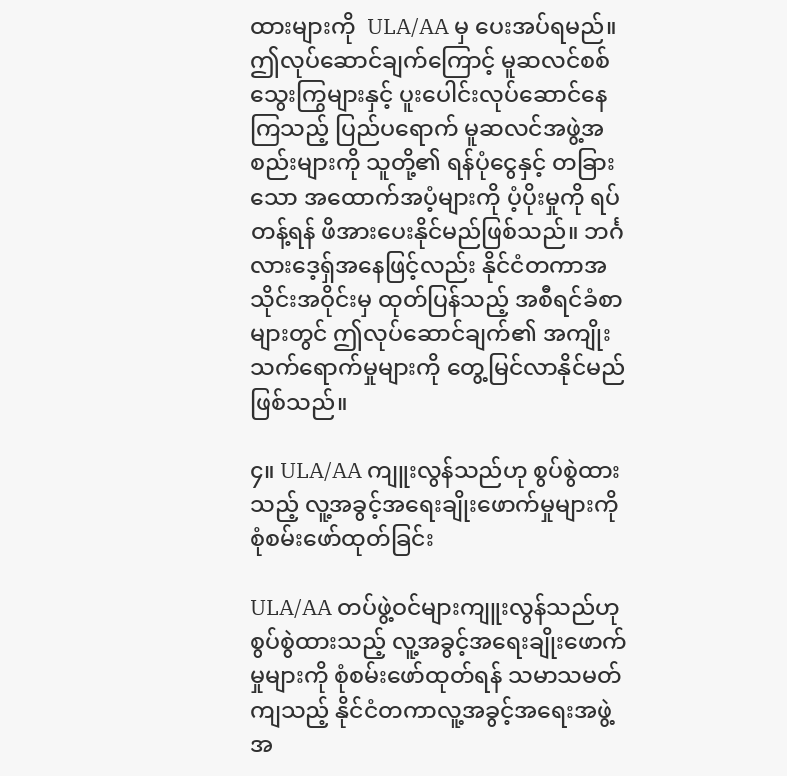ထားများကို  ULA/AA မှ ပေးအပ်ရမည်။ ဤလုပ်ဆောင်ချက်ကြောင့် မူဆလင်စစ်သွေးကြွများနှင့် ပူးပေါင်းလုပ်ဆောင်နေကြသည့် ပြည်ပရောက် မူဆလင်အဖွဲ့အစည်းများကို သူတို့၏ ရန်ပုံငွေနှင့် တခြားသော အထောက်အပံ့များကို ပံ့ပိုးမှုကို ရပ်တန့်ရန် ဖိအားပေးနိုင်မည်ဖြစ်သည်။ ဘင်္ဂလားဒေ့ရှ်အနေဖြင့်လည်း နိုင်ငံတကာအသိုင်းအဝိုင်းမှ ထုတ်ပြန်သည့် အစီရင်ခံစာများတွင် ဤလုပ်ဆောင်ချက်၏ အကျိုးသက်ရောက်မှုများကို တွေ့မြင်လာနိုင်မည်ဖြစ်သည်။

၄။ ULA/AA ကျူးလွန်သည်ဟု စွပ်စွဲထားသည့် လူ့အခွင့်အရေးချိုးဖောက်မှုများကို စုံစမ်းဖော်ထုတ်ခြင်း

ULA/AA တပ်ဖွဲ့ဝင်များကျူးလွန်သည်ဟု စွပ်စွဲထားသည့် လူ့အခွင့်အရေးချိုးဖောက်မှုများကို စုံစမ်းဖော်ထုတ်ရန် သမာသမတ်ကျသည့် နိုင်ငံတကာလူ့အခွင့်အရေးအဖွဲ့အ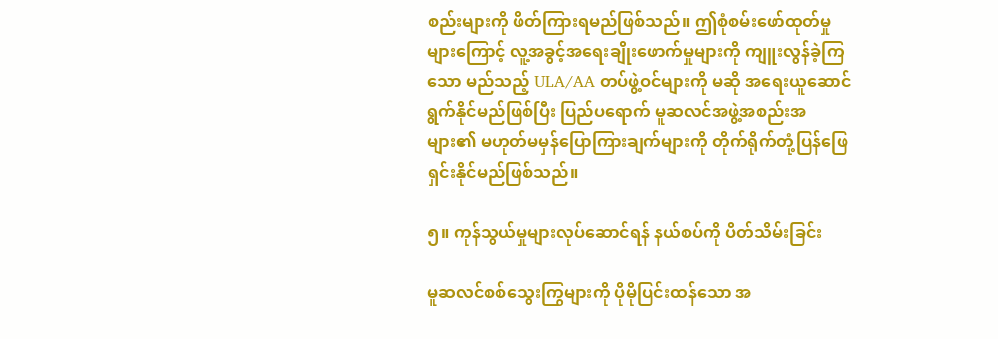စည်းများကို ဖိတ်ကြားရမည်ဖြစ်သည်။ ဤစုံစမ်းဖော်ထုတ်မှုများကြောင့် လူ့အခွင့်အရေးချိုးဖောက်မှုများကို ကျူးလွန်ခဲ့ကြသော မည်သည့် ULA/AA တပ်ဖွဲ့ဝင်များကို မဆို အရေးယူဆောင်ရွက်နိုင်မည်ဖြစ်ပြီး ပြည်ပရောက် မူဆလင်အဖွဲ့အစည်းအများ၏ မဟုတ်မမှန်ပြောကြားချက်များကို တိုက်ရိုက်တုံ့ပြန်ဖြေရှင်းနိုင်မည်ဖြစ်သည်။

၅။ ကုန်သွယ်မှုများလုပ်ဆောင်ရန် နယ်စပ်ကို ပိတ်သိမ်းခြင်း

မူဆလင်စစ်သွေးကြွများကို ပိုမိုပြင်းထန်သော အ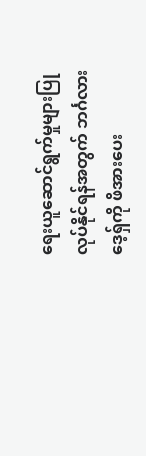ရေးယူဆောင်ရွက်မှုများပြုလုပ်နိုင်ရန်အတွက် ဘင်္ဂလားဒေ့ရှ်ကို ဖိအားပေး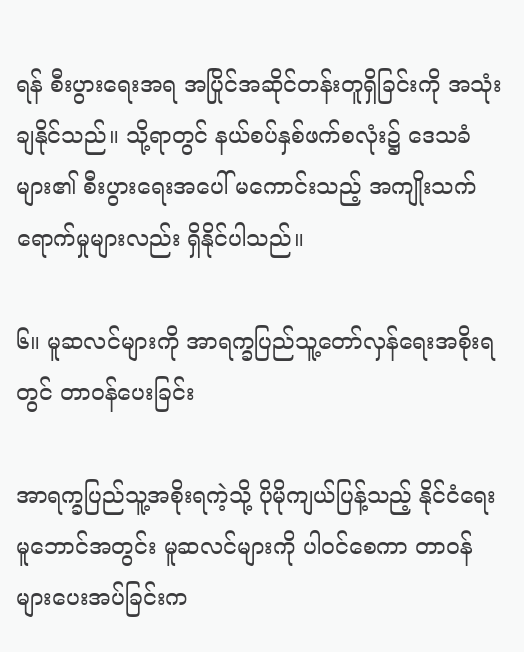ရန် စီးပွားရေးအရ အပြိုင်အဆိုင်တန်းတူရှိခြင်းကို အသုံးချနိုင်သည်။ သို့ရာတွင် နယ်စပ်နှစ်ဖက်စလုံး၌ ဒေသခံများ၏ စီးပွားရေးအပေါ် မကောင်းသည့် အကျိုးသက်ရောက်မှုများလည်း ရှိနိုင်ပါသည်။

၆။ မူဆလင်များကို အာရက္ခပြည်သူ့တော်လှန်ရေးအစိုးရတွင် တာဝန်ပေးခြင်း

အာရက္ခပြည်သူ့အစိုးရကဲ့သို့ ပိုမိုကျယ်ပြန့်သည့် နိုင်ငံရေးမူဘောင်အတွင်း မူဆလင်များကို ပါဝင်စေကာ တာဝန်များပေးအပ်ခြင်းက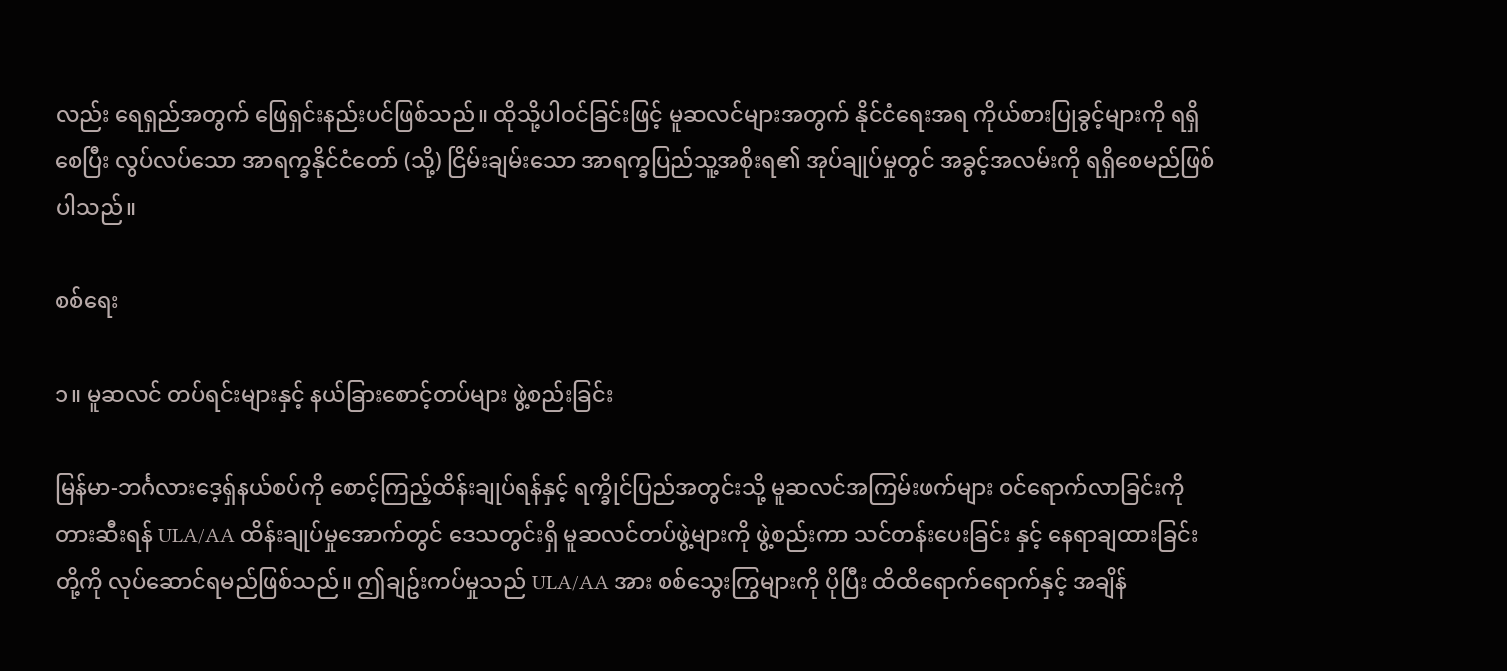လည်း ရေရှည်အတွက် ဖြေရှင်းနည်းပင်ဖြစ်သည်။ ထိုသို့ပါဝင်ခြင်းဖြင့် မူဆလင်များအတွက် နိုင်ငံရေးအရ ကိုယ်စားပြုခွင့်များကို ရရှိစေပြီး လွပ်လပ်သော အာရက္ခနိုင်ငံတော် (သို့) ငြိမ်းချမ်းသော အာရက္ခပြည်သူ့အစိုးရ၏ အုပ်ချုပ်မှုတွင် အခွင့်အလမ်းကို ရရှိစေမည်ဖြစ်ပါသည်။

စစ်ရေး

၁။ မူဆလင် တပ်ရင်းများနှင့် နယ်ခြားစောင့်တပ်များ ဖွဲ့စည်းခြင်း

မြန်မာ-ဘင်္ဂလားဒေ့ရှ်နယ်စပ်ကို စောင့်ကြည့်ထိန်းချုပ်ရန်နှင့် ရက္ခိုင်ပြည်အတွင်းသို့ မူဆလင်အကြမ်းဖက်များ ဝင်ရောက်လာခြင်းကို တားဆီးရန် ULA/AA ထိန်းချုပ်မှုအောက်တွင် ဒေသတွင်းရှိ မူဆလင်တပ်ဖွဲ့များကို ဖွဲ့စည်းကာ သင်တန်းပေးခြင်း နှင့် နေရာချထားခြင်းတို့ကို လုပ်ဆောင်ရမည်ဖြစ်သည်။ ဤချဥ်းကပ်မှုသည် ULA/AA အား စစ်သွေးကြွများကို ပိုပြီး ထိထိရောက်ရောက်နှင့် အချိန်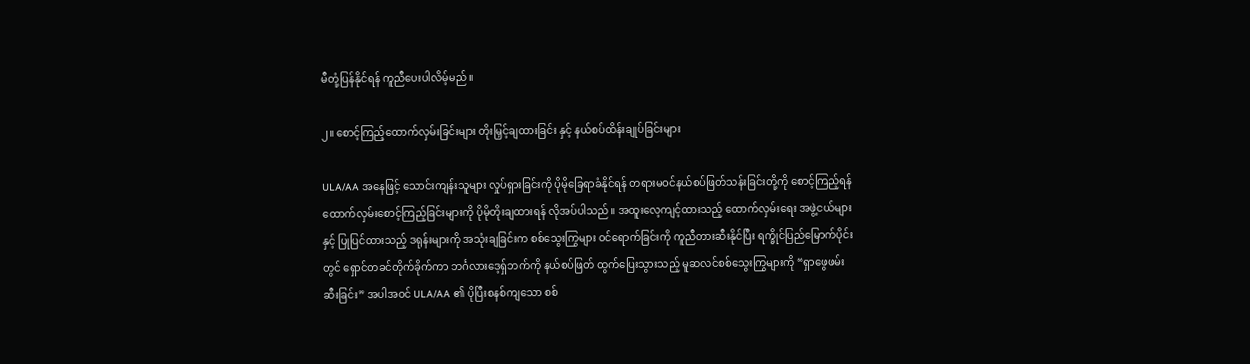မီတုံ့ပြန်နိုင်ရန် ကူညီပေးပါလိမ့်မည်။

၂။ စောင့်ကြည့်ထောက်လှမ်းခြင်းများ တိုးမြှင့်ချထားခြင်း နှင့် နယ်စပ်ထိန်းချုပ်ခြင်းများ

ULA/AA အနေဖြင့် သောင်းကျန်းသူများ လှုပ်ရှားခြင်းကို ပိုမိုခြေရာခံနိုင်ရန် တရားမဝင်နယ်စပ်ဖြတ်သန်းခြင်းတို့ကို စောင့်ကြည့်ရန် ထောက်လှမ်းစောင့်ကြည့်ခြင်းများကို ပိုမိုတိုးချထားရန် လိုအပ်ပါသည်။ အထူးလေ့ကျင့်ထားသည့် ထောက်လှမ်းရေး အဖွဲ့ငယ်များနှင့် ပြုပြင်ထားသည့် ဒရုန်းများကို အသုံးချခြင်းက စစ်သွေးကြွများ ဝင်ရောက်ခြင်းကို ကူညီတားဆီးနိုင်ပြီး ရက္ခိုင်ပြည်မြောက်ပိုင်းတွင် ရှောင်တခင်တိုက်ခိုက်ကာ ဘင်္ဂလားဒေ့ရှ်ဘက်ကို နယ်စပ်ဖြတ် ထွက်ပြေးသွားသည့် မူဆလင်စစ်သွေးကြွများကို “ရှာဖွေဖမ်းဆီးခြင်း” အပါအဝင် ULA/AA ၏ ပိုပြီးစနစ်ကျသော စစ်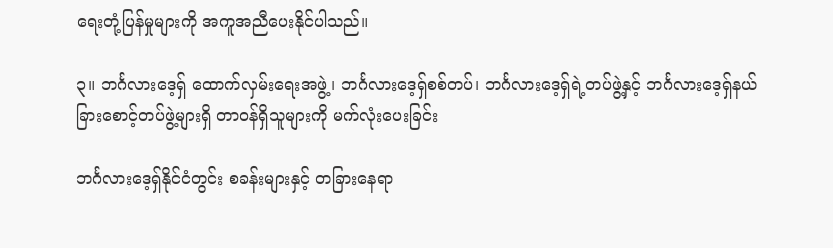ရေးတုံ့ပြန်မှုများကို အကူအညီပေးနိုင်ပါသည်။

၃။ ဘင်္ဂလားဒေ့ရှ် ထောက်လှမ်းရေးအဖွဲ့၊ ဘင်္ဂလားဒေ့ရှ်စစ်တပ်၊ ဘင်္ဂလားဒေ့ရှ်ရဲ့တပ်ဖွဲ့နှင့် ဘင်္ဂလားဒေ့ရှ်နယ်ခြားစောင့်တပ်ဖွဲ့များရှိ တာဝန်ရှိသူများကို မက်လုံးပေးခြင်း

ဘင်္ဂလားဒေ့ရှ်နိုင်ငံတွင်း စခန်းများနှင့် တခြားနေရာ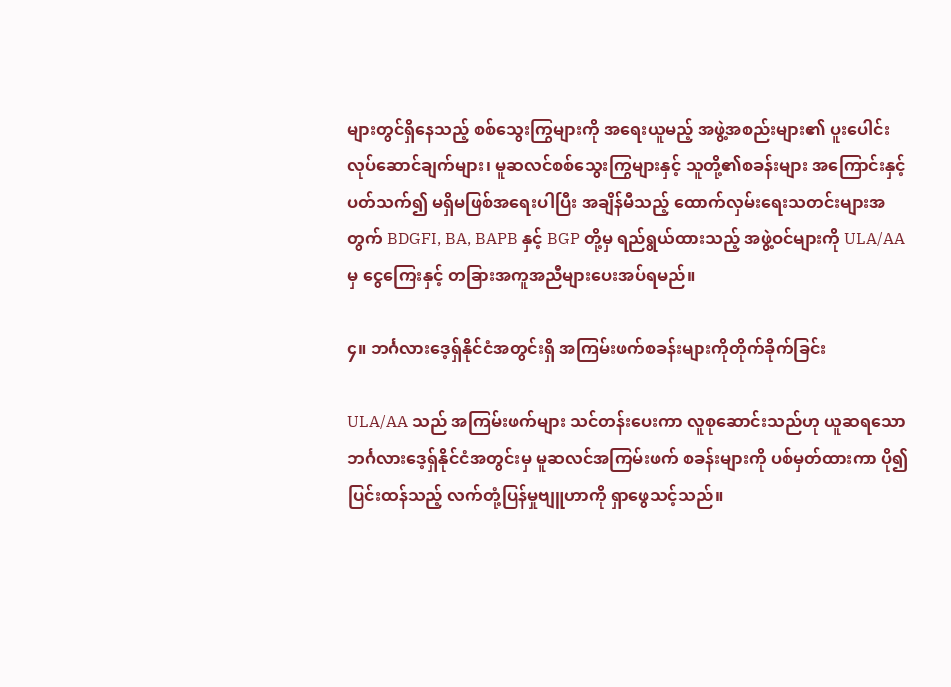များတွင်ရှိနေသည့် စစ်သွေးကြွများကို အရေးယူမည့် အဖွဲ့အစည်းများ၏ ပူးပေါင်းလုပ်ဆောင်ချက်များ၊ မူဆလင်စစ်သွေးကြွများနှင့် သူတို့၏စခန်းများ အကြောင်းနှင့်ပတ်သက်၍ မရှိမဖြစ်အရေးပါပြီး အချိန်မီသည့် ထောက်လှမ်းရေးသတင်းများအတွက် BDGFI, BA, BAPB နှင့် BGP တို့မှ ရည်ရွယ်ထားသည့် အဖွဲ့ဝင်များကို ULA/AA မှ ငွေကြေးနှင့် တခြားအကူအညီများပေးအပ်ရမည်။

၄။ ဘင်္ဂလားဒေ့ရှ်နိုင်ငံအတွင်းရှိ အကြမ်းဖက်စခန်းများကိုတိုက်ခိုက်ခြင်း

ULA/AA သည် အကြမ်းဖက်များ သင်တန်းပေးကာ လူစုဆောင်းသည်ဟု ယူဆရသော ဘင်္ဂလားဒေ့ရှ်နိုင်ငံအတွင်းမှ မူဆလင်အကြမ်းဖက် စခန်းများကို ပစ်မှတ်ထားကာ ပို၍ပြင်းထန်သည့် လက်တုံ့ပြန်မှုဗျူဟာကို ရှာဖွေသင့်သည်။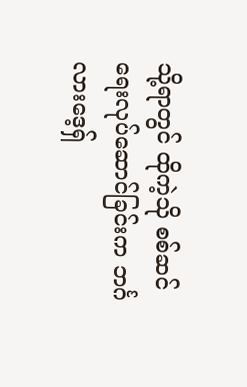သို့ရာတွင် ထိုကဲ့သို စစ်ဆင်ရေးလုပ်ဆောင်ခြင်းက ဘင်္ဂလားဒေ့ရှ်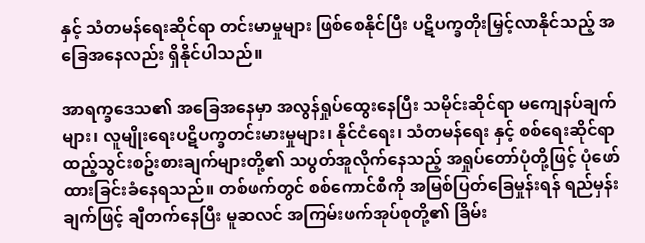နှင့် သံတမန်ရေးဆိုင်ရာ တင်းမာမှုများ ဖြစ်စေနိုင်ပြီး ပဋိပက္ခတိုးမြှင့်လာနိုင်သည့် အခြေအနေလည်း ရှိနိုင်ပါသည်။

အာရက္ခဒေသ၏ အခြေအနေမှာ အလွန်ရှုပ်ထွေးနေပြီး သမိုင်းဆိုင်ရာ မကျေနပ်ချက်များ၊ လူမျိုးရေးပဋိပက္ခတင်းမားမှုများ၊ နိုင်ငံရေး၊ သံတမန်ရေး နှင့် စစ်ရေးဆိုင်ရာ ထည့်သွင်းစဥ်းစားချက်များတို့၏ သပွတ်အူလိုက်နေသည့် အရှုပ်တော်ပုံတို့ဖြင့် ပုံဖော်ထားခြင်းခံနေရသည်။ တစ်ဖက်တွင် စစ်ကောင်စီကို အမြစ်ပြတ်ခြေမှုန်းရန် ရည်မှန်းချက်ဖြင့် ချီတက်နေပြီး မူဆလင် အကြမ်းဖက်အုပ်စုတို့၏ ခြိမ်း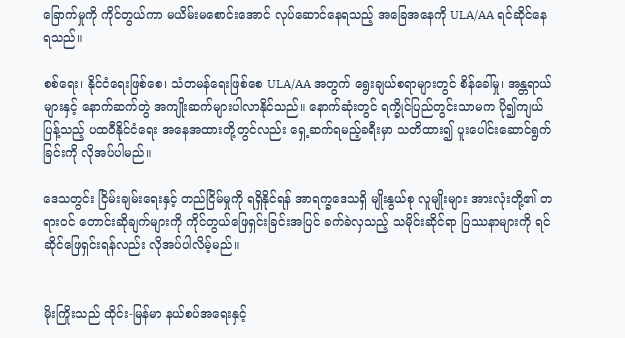ခြောက်မှုကို ကိုင်တွယ်ကာ မယိမ်းမစောင်းအောင် လုပ်ဆောင်နေရသည့် အခြေအနေကို ULA/AA ရင်ဆိုင်နေရသည်။

စစ်ရေး၊ နိုင်ငံရေးဖြစ်စေ၊ သံတမန်ရေးဖြစ်စေ ULA/AA အတွက် ရွေးချယ်စရာများတွင် စိန်ခေါ်မှု၊ အန္တရာယ်များနှင့် နောက်ဆက်တွဲ အကျိုးဆက်များပါလာနိုင်သည်။ နောက်ဆုံးတွင် ရက္ခိုင်ပြည်တွင်းသာမက ပို၍ကျယ်ပြန့်သည့် ပထဝီနိုင်ငံရေး အနေအထားတို့တွင်လည်း ရှေ့ဆက်ရမည့်ခရီးမှာ သတိထား၍ ပူးပေါင်းဆောင်ရွက်ခြင်းကို လိုအပ်ပါမည်။

ဒေသတွင်း ငြိမ်းချမ်းရေးနှင့် တည်ငြိမ်မှုကို ရရှိနိုင်ရန် အာရက္ခဒေသရှိ မျိုးနွယ်စု လူမျိုးများ အားလုံးတို့၏ တရားဝင် တောင်းဆိုချက်များကို ကိုင်တွယ်ဖြေရှင်းခြင်းအပြင် ခက်ခဲလှသည့် သမိုင်းဆိုင်ရာ ပြဿနာများကို ရင်ဆိုင်ဖြေရှင်းရန်လည်း လိုအပ်ပါလိမ့်မည်။


မိုးကြိုးသည် ထိုင်း-မြန်မာ နယ်စပ်အရေးနှင့်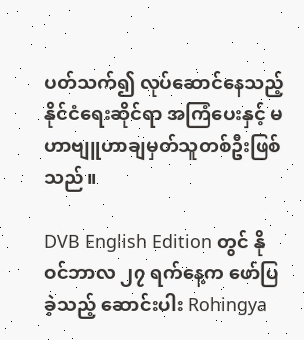ပတ်သက်၍ လုပ်ဆောင်နေသည့် နိုင်ငံရေးဆိုင်ရာ အကြံပေးနှင့် မဟာဗျူဟာချမှတ်သူတစ်ဦးဖြစ်သည်။

DVB English Edition တွင် နိုဝင်ဘာလ ၂၇ ရက်နေ့က ဖော်ပြခဲ့သည့် ဆောင်းပါး Rohingya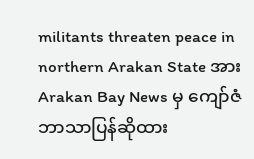militants threaten peace in northern Arakan State အား Arakan Bay News မှ ကျော်ဇံဘာသာပြန်ဆိုထား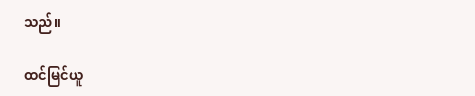သည်။

ထင်မြင်ယူ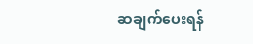ဆချက်‌‌ပေးရန်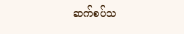ဆက်စပ်သ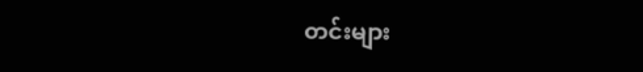တင်းများ